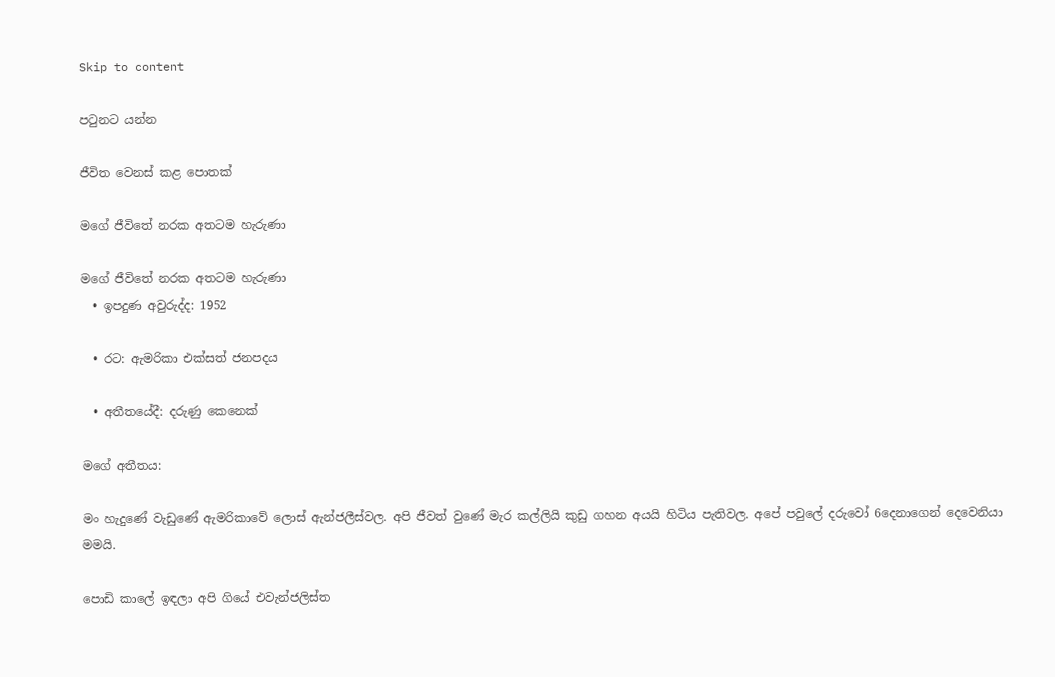Skip to content

පටුනට යන්න

ජීවිත වෙනස් කළ පොතක්

මගේ ජීවිතේ නරක අතටම හැරුණා

මගේ ජීවිතේ නරක අතටම හැරුණා
  • ඉපදුණ අවුරුද්ද: 1952

  • රට: ඇමරිකා එක්සත් ජනපදය

  • අතීතයේදී: දරුණු කෙනෙක්

මගේ අතීතය:

මං හැදුණේ වැඩුණේ ඇමරිකාවේ ලොස් ඇන්ජලීස්වල. අපි ජීවත් වුණේ මැර කල්ලියි කුඩු ගහන අයයි හිටිය පැතිවල. අපේ පවුලේ දරුවෝ 6දෙනාගෙන් දෙවෙනියා මමයි.

පොඩි කාලේ ඉඳලා අපි ගියේ එවැන්ජලිස්ත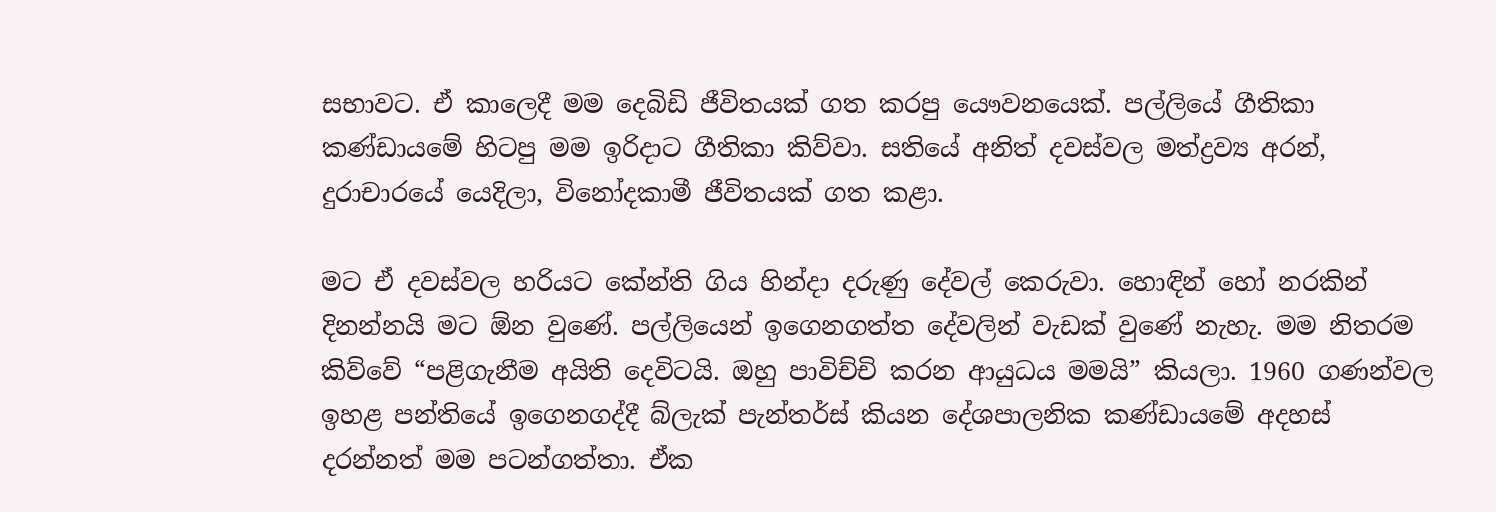සභාවට. ඒ කාලෙදී මම දෙබිඩි ජීවිතයක් ගත කරපු යෞවනයෙක්. පල්ලියේ ගීතිකා කණ්ඩායමේ හිටපු මම ඉරිදාට ගීතිකා කිව්වා. සතියේ අනිත් දවස්වල මත්ද්‍රව්‍ය අරන්, දුරාචාරයේ යෙදිලා, විනෝදකාමී ජීවිතයක් ගත කළා.

මට ඒ දවස්වල හරියට කේන්ති ගිය හින්දා දරුණු දේවල් කෙරුවා. හොඳින් හෝ නරකින් දිනන්නයි මට ඕන වුණේ. පල්ලියෙන් ඉගෙනගත්ත දේවලින් වැඩක් වුණේ නැහැ. මම නිතරම කිව්වේ “පළිගැනීම අයිති දෙවිටයි. ඔහු පාවිච්චි කරන ආයුධය මමයි” කියලා. 1960 ගණන්වල ඉහළ පන්තියේ ඉගෙනගද්දී බ්ලැක් පැන්තර්ස් කියන දේශපාලනික කණ්ඩායමේ අදහස් දරන්නත් මම පටන්ගත්තා. ඒක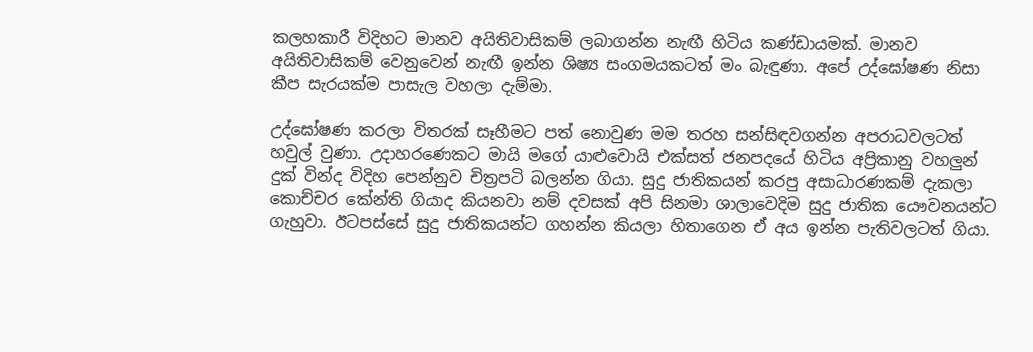කලහකාරී විදිහට මානව අයිතිවාසිකම් ලබාගන්න නැඟී හිටිය කණ්ඩායමක්. මානව අයිතිවාසිකම් වෙනුවෙන් නැඟී ඉන්න ශිෂ්‍ය සංගමයකටත් මං බැඳුණා. අපේ උද්ඝෝෂණ නිසා කීප සැරයක්ම පාසැල වහලා දැම්මා.

උද්ඝෝෂණ කරලා විතරක් සෑහීමට පත් නොවුණ මම තරහ සන්සිඳවගන්න අපරාධවලටත් හවුල් වුණා. උදාහරණෙකට මායි මගේ යාළුවොයි එක්සත් ජනපදයේ හිටිය අප්‍රිකානු වහලුන් දුක් වින්ද විදිහ පෙන්නුව චිත්‍රපටි බලන්න ගියා. සුදු ජාතිකයන් කරපු අසාධාරණකම් දැකලා කොච්චර කේන්ති ගියාද කියනවා නම් දවසක් අපි සිනමා ශාලාවෙදිම සුදු ජාතික යෞවනයන්ට ගැහුවා. ඊටපස්සේ සුදු ජාතිකයන්ට ගහන්න කියලා හිතාගෙන ඒ අය ඉන්න පැතිවලටත් ගියා.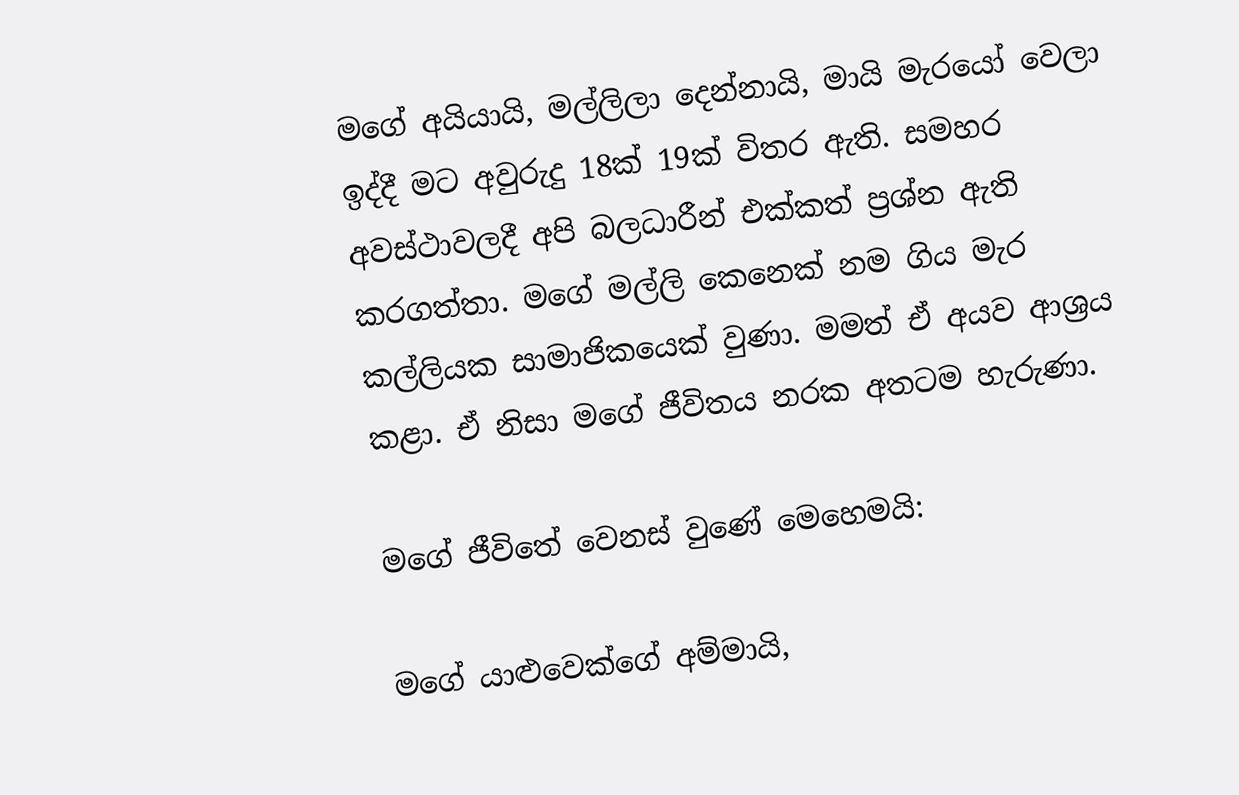මගේ අයියායි, මල්ලිලා දෙන්නායි, මායි මැරයෝ වෙලා ඉද්දී මට අවුරුදු 18ක් 19ක් විතර ඇති. සමහර අවස්ථාවලදී අපි බලධාරීන් එක්කත් ප්‍රශ්න ඇති කරගත්තා. මගේ මල්ලි කෙනෙක් නම ගිය මැර කල්ලියක සාමාජිකයෙක් වුණා. මමත් ඒ අයව ආශ්‍රය කළා. ඒ නිසා මගේ ජීවිතය නරක අතටම හැරුණා.

මගේ ජීවිතේ වෙනස් වුණේ මෙහෙමයි:

මගේ යාළුවෙක්ගේ අම්මායි,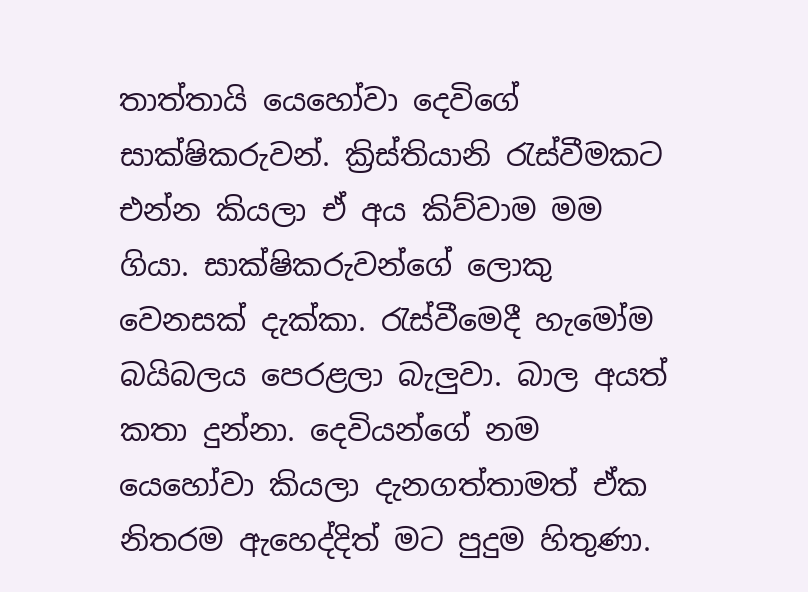තාත්තායි යෙහෝවා දෙවිගේ සාක්ෂිකරුවන්. ක්‍රිස්තියානි රැස්වීමකට එන්න කියලා ඒ අය කිව්වාම මම ගියා. සාක්ෂිකරුවන්ගේ ලොකු වෙනසක් දැක්කා. රැස්වීමෙදී හැමෝම බයිබලය පෙරළලා බැලුවා. බාල අයත් කතා දුන්නා. දෙවියන්ගේ නම යෙහෝවා කියලා දැනගත්තාමත් ඒක නිතරම ඇහෙද්දිත් මට පුදුම හිතුණා.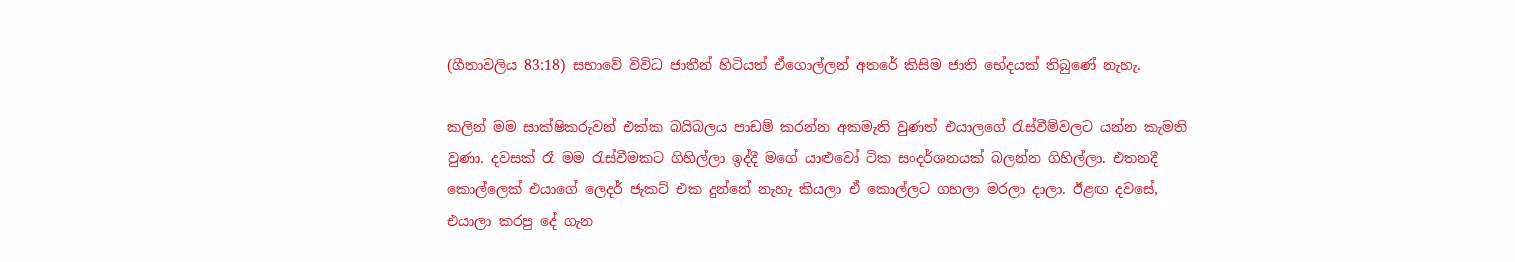(ගීතාවලිය 83:18) සභාවේ විවිධ ජාතීන් හිටියත් ඒගොල්ලන් අතරේ කිසිම ජාති භේදයක් තිබුණේ නැහැ.

කලින් මම සාක්ෂිකරුවන් එක්ක බයිබලය පාඩම් කරන්න අකමැති වුණත් එයාලගේ රැස්වීම්වලට යන්න කැමති වුණා. දවසක් රෑ මම රැස්වීමකට ගිහිල්ලා ඉද්දී මගේ යාළුවෝ ටික සංදර්ශනයක් බලන්න ගිහිල්ලා. එතනදී කොල්ලෙක් එයාගේ ලෙදර් ජැකට් එක දුන්නේ නැහැ කියලා ඒ කොල්ලට ගහලා මරලා දාලා. ඊළඟ දවසේ, එයාලා කරපු දේ ගැන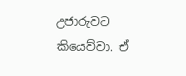උජාරුවට කියෙව්වා. ඒ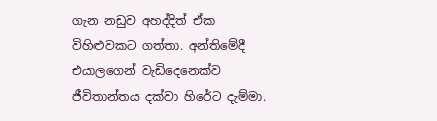ගැන නඩුව අහද්දිත් ඒක විහිළුවකට ගත්තා. අන්තිමේදී එයාලගෙන් වැඩිදෙනෙක්ව ජීවිතාන්තය දක්වා හිරේට දැම්මා.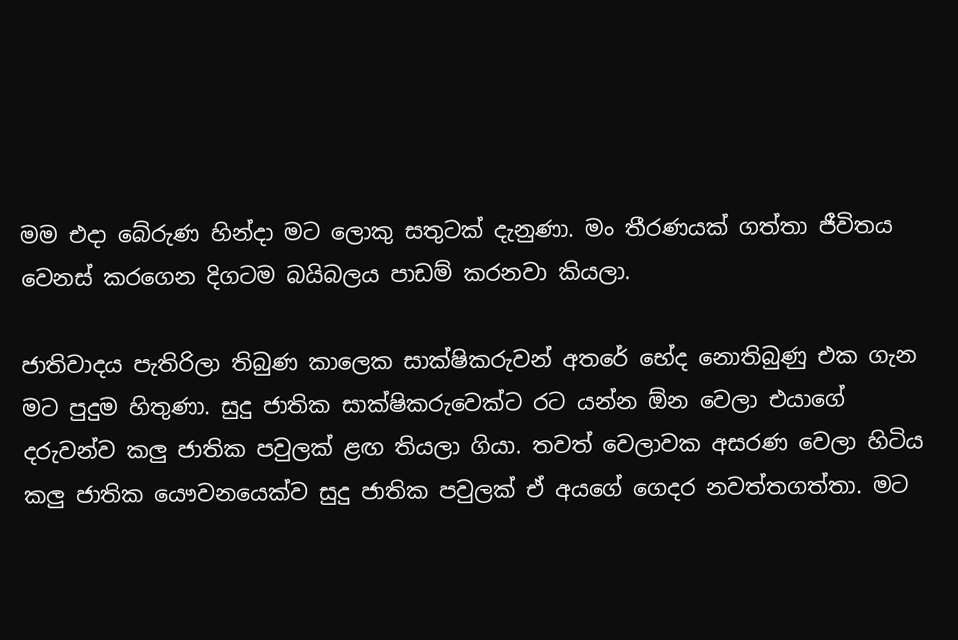මම එදා බේරුණ හින්දා මට ලොකු සතුටක් දැනුණා. මං තීරණයක් ගත්තා ජීවිතය වෙනස් කරගෙන දිගටම බයිබලය පාඩම් කරනවා කියලා.

ජාතිවාදය පැතිරිලා තිබුණ කාලෙක සාක්ෂිකරුවන් අතරේ භේද නොතිබුණු එක ගැන මට පුදුම හිතුණා. සුදු ජාතික සාක්ෂිකරුවෙක්ට රට යන්න ඕන වෙලා එයාගේ දරුවන්ව කලු ජාතික පවුලක් ළඟ තියලා ගියා. තවත් වෙලාවක අසරණ වෙලා හිටිය කලු ජාතික යෞවනයෙක්ව සුදු ජාතික පවුලක් ඒ අයගේ ගෙදර නවත්තගත්තා. මට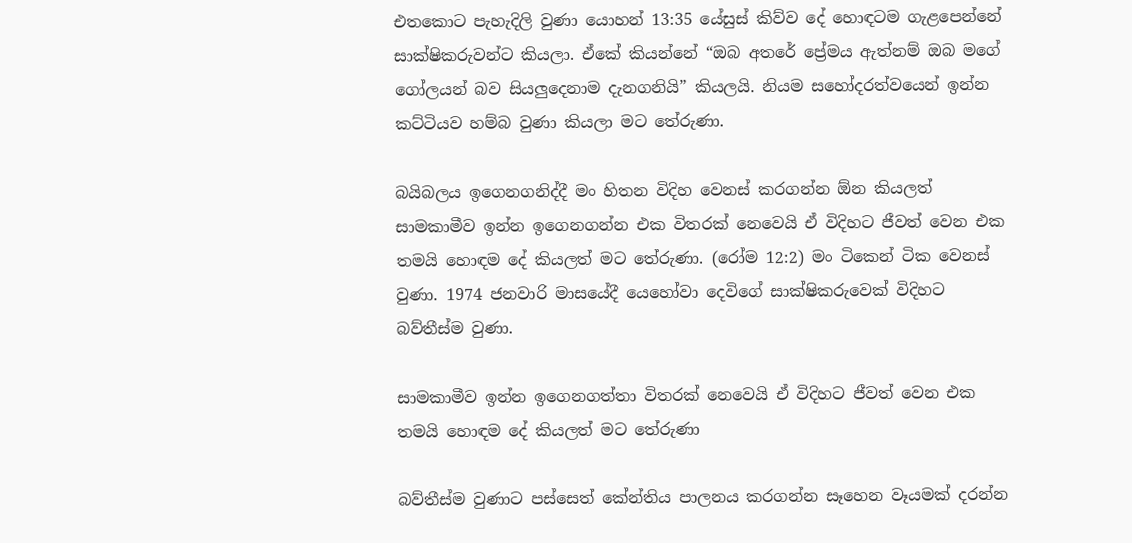එතකොට පැහැදිලි වුණා යොහන් 13:35 යේසුස් කිව්ව දේ හොඳටම ගැළපෙන්නේ සාක්ෂිකරුවන්ට කියලා. ඒකේ කියන්නේ “ඔබ අතරේ ප්‍රේමය ඇත්නම් ඔබ මගේ ගෝලයන් බව සියලුදෙනාම දැනගනියි” කියලයි. නියම සහෝදරත්වයෙන් ඉන්න කට්ටියව හම්බ වුණා කියලා මට තේරුණා.

බයිබලය ඉගෙනගනිද්දී මං හිතන විදිහ වෙනස් කරගන්න ඕන කියලත් සාමකාමීව ඉන්න ඉගෙනගන්න එක විතරක් නෙවෙයි ඒ විදිහට ජීවත් වෙන එක තමයි හොඳම දේ කියලත් මට තේරුණා. (රෝම 12:2) මං ටිකෙන් ටික වෙනස් වුණා. 1974 ජනවාරි මාසයේදී යෙහෝවා දෙවිගේ සාක්ෂිකරුවෙක් විදිහට බව්තීස්ම වුණා.

සාමකාමීව ඉන්න ඉගෙනගත්තා විතරක් නෙවෙයි ඒ විදිහට ජීවත් වෙන එක තමයි හොඳම දේ කියලත් මට තේරුණා

බව්තීස්ම වුණාට පස්සෙත් කේන්තිය පාලනය කරගන්න සෑහෙන වෑයමක් දරන්න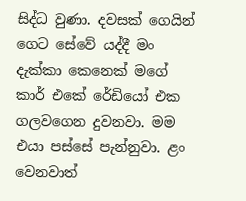සිද්ධ වුණා. දවසක් ගෙයින් ගෙට සේවේ යද්දී මං දැක්කා කෙනෙක් මගේ කාර් එකේ රේඩියෝ එක ගලවගෙන දුවනවා. මම එයා පස්සේ පැන්නුවා. ළං වෙනවාත්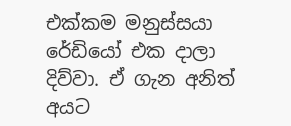එක්කම මනුස්සයා රේඩියෝ එක දාලා දිව්වා. ඒ ගැන අනිත් අයට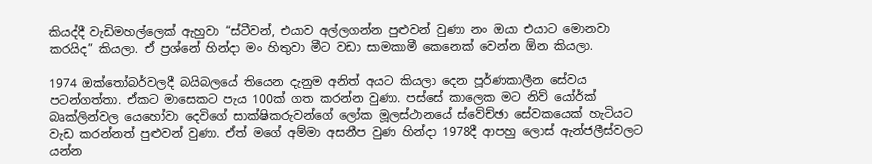කියද්දී වැඩිමහල්ලෙක් ඇහුවා “ස්ටීවන්, එයාව අල්ලගන්න පුළුවන් වුණා නං ඔයා එයාට මොනවා කරයිද” කියලා. ඒ ප්‍රශ්නේ හින්දා මං හිතුවා මීට වඩා සාමකාමී කෙනෙක් වෙන්න ඕන කියලා.

1974 ඔක්තෝබර්වලදී බයිබලයේ තියෙන දැනුම අනිත් අයට කියලා දෙන පූර්ණකාලීන සේවය පටන්ගත්තා. ඒකට මාසෙකට පැය 100ක් ගත කරන්න වුණා. පස්සේ කාලෙක මට නිව් යෝර්ක් බෘක්ලින්වල යෙහෝවා දෙවිගේ සාක්ෂිකරුවන්ගේ ලෝක මූලස්ථානයේ ස්වේච්ඡා සේවකයෙක් හැටියට වැඩ කරන්නත් පුළුවන් වුණා. ඒත් මගේ අම්මා අසනීප වුණ හින්දා 1978දී ආපහු ලොස් ඇන්ජලීස්වලට යන්න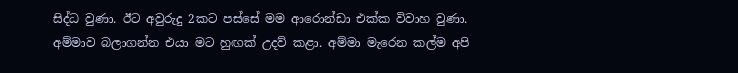සිද්ධ වුණා. ඊට අවුරුදු 2කට පස්සේ මම ආරොන්ඩා එක්ක විවාහ වුණා. අම්මාව බලාගන්න එයා මට හුඟක් උදව් කළා. අම්මා මැරෙන කල්ම අපි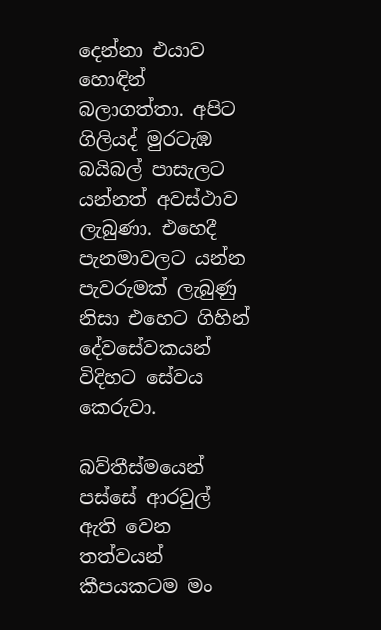දෙන්නා එයාව හොඳින් බලාගත්තා. අපිට ගිලියද් මුරටැඹ බයිබල් පාසැලට යන්නත් අවස්ථාව ලැබුණා. එහෙදී පැනමාවලට යන්න පැවරුමක් ලැබුණු නිසා එහෙට ගිහින් දේවසේවකයන් විදිහට සේවය කෙරුවා.

බව්තීස්මයෙන් පස්සේ ආරවුල් ඇති වෙන තත්වයන් කීපයකටම මං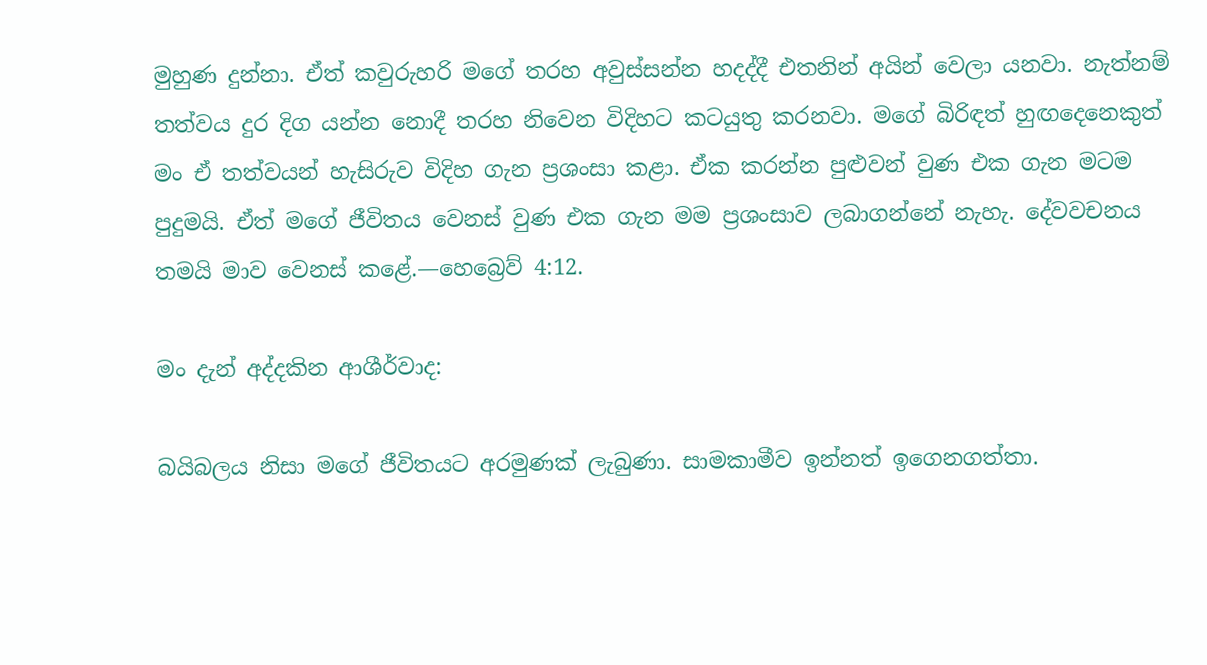මුහුණ දුන්නා. ඒත් කවුරුහරි මගේ තරහ අවුස්සන්න හදද්දී එතනින් අයින් වෙලා යනවා. නැත්නම් තත්වය දුර දිග යන්න නොදී තරහ නිවෙන විදිහට කටයුතු කරනවා. මගේ බිරිඳත් හුඟදෙනෙකුත් මං ඒ තත්වයන් හැසිරුව විදිහ ගැන ප්‍රශංසා කළා. ඒක කරන්න පුළුවන් වුණ එක ගැන මටම පුදුමයි. ඒත් මගේ ජීවිතය වෙනස් වුණ එක ගැන මම ප්‍රශංසාව ලබාගන්නේ නැහැ. දේවවචනය තමයි මාව වෙනස් කළේ.—හෙබ්‍රෙව් 4:12.

මං දැන් අද්දකින ආශීර්වාද:

බයිබලය නිසා මගේ ජීවිතයට අරමුණක් ලැබුණා. සාමකාමීව ඉන්නත් ඉගෙනගත්තා.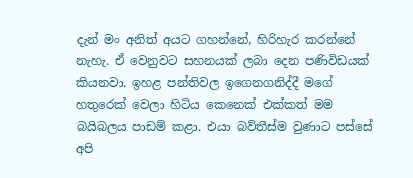දැන් මං අනිත් අයට ගහන්නේ, හිරිහැර කරන්නේ නැහැ. ඒ වෙනුවට සහනයක් ලබා දෙන පණිවිඩයක් කියනවා. ඉහළ පන්තිවල ඉගෙනගනිද්දී මගේ හතුරෙක් වෙලා හිටිය කෙනෙක් එක්කත් මම බයිබලය පාඩම් කළා. එයා බව්තීස්ම වුණාට පස්සේ අපි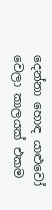දෙන්නා හොඳ යාළුවෝ වෙලා කාලයක් එකම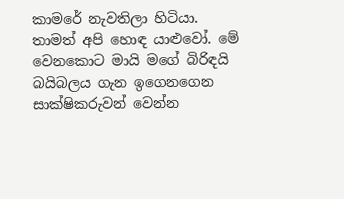කාමරේ නැවතිලා හිටියා. තාමත් අපි හොඳ යාළුවෝ. මේ වෙනකොට මායි මගේ බිරිඳයි බයිබලය ගැන ඉගෙනගෙන සාක්ෂිකරුවන් වෙන්න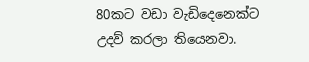80කට වඩා වැඩිදෙනෙක්ට උදව් කරලා තියෙනවා.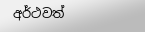අර්ථවත්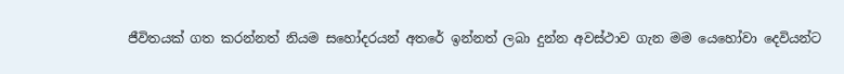ජීවිතයක් ගත කරන්නත් නියම සහෝදරයන් අතරේ ඉන්නත් ලබා දුන්න අවස්ථාව ගැන මම යෙහෝවා දෙවියන්ට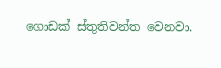ගොඩක් ස්තුතිවන්ත වෙනවා.